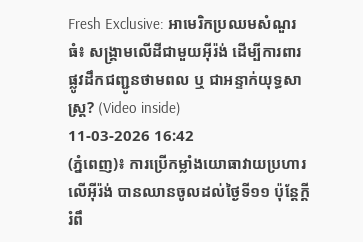Fresh Exclusive: អាមេរិកប្រឈមសំណួរធំ៖ សង្គ្រាមលើដីជាមួយអ៊ីរ៉ង់ ដើម្បីការពារផ្លូវដឹកជញ្ជូនថាមពល ឬ ជាអន្ទាក់យុទ្ធសាស្ត្រ? (Video inside)
11-03-2026 16:42
(ភ្នំពេញ)៖ ការប្រើកម្លាំងយោធាវាយប្រហារលើអ៊ីរ៉ង់ បានឈានចូលដល់ថ្ងៃទី១១ ប៉ុន្តែក្តីរំពឹ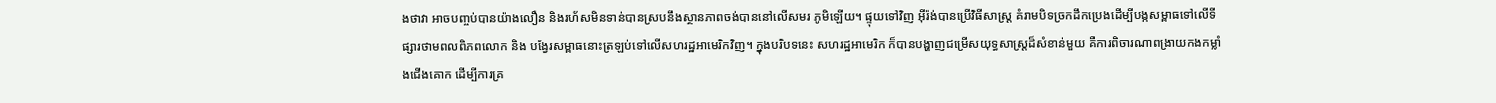ងថាវា អាចបញ្ចប់បានយ៉ាងលឿន និងរហ័សមិនទាន់បានស្របនឹងស្ថានភាពចង់បាននៅលើសមរ ភូមិឡើយ។ ផ្ទុយទៅវិញ អ៊ីរ៉ង់បានប្រើវិធីសាស្ត្រ គំរាមបិទច្រកដឹកប្រេងដើម្បីបង្កសម្ពាធទៅលើទីផ្សារថាមពលពិភពលោក និង បង្វែរសម្ពាធនោះត្រឡប់ទៅលើសហរដ្ឋអាមេរិកវិញ។ ក្នុងបរិបទនេះ សហរដ្ឋអាមេរិក ក៏បានបង្ហាញជម្រើសយុទ្ធសាស្ត្រដ៏សំខាន់មួយ គឺការពិចារណាពង្រាយកងកម្លាំងជើងគោក ដើម្បីការគ្រ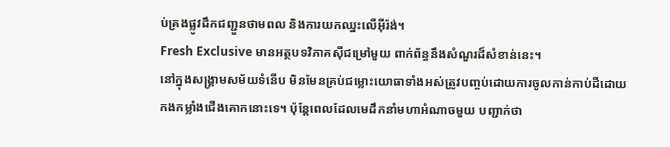ប់គ្រងផ្លូវដឹកជញ្ជួនថាមពល និងការយកឈ្នះលើអ៊ីរ៉ង់។
Fresh Exclusive មានអត្ថបទវិភាគស៊ីជម្រៅមួយ ពាក់ព័ន្ធនឹងសំណួរដ៏សំខាន់នេះ។
នៅក្នុងសង្គ្រាមសម័យទំនើប មិនមែនគ្រប់ជម្លោះយោធាទាំងអស់ត្រូវបញ្ចប់ដោយការចូលកាន់កាប់ដីដោយកងកម្លាំងជើងគោកនោះទេ។ ប៉ុន្តែពេលដែលមេដឹកនាំមហាអំណាចមួយ បញ្ជាក់ថា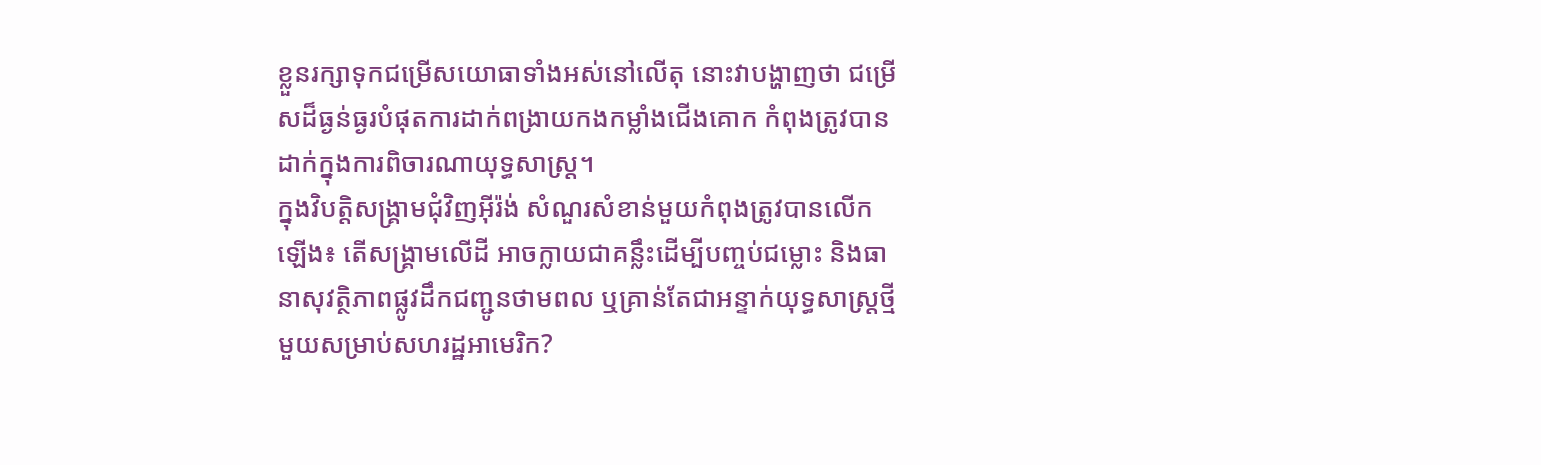ខ្លួនរក្សាទុកជម្រើសយោធាទាំងអស់នៅលើតុ នោះវាបង្ហាញថា ជម្រើសដ៏ធ្ងន់ធ្ងរបំផុតការដាក់ពង្រាយកងកម្លាំងជើងគោក កំពុងត្រូវបានដាក់ក្នុងការពិចារណាយុទ្ធសាស្ត្រ។
ក្នុងវិបត្តិសង្គ្រាមជុំវិញអ៊ីរ៉ង់ សំណួរសំខាន់មួយកំពុងត្រូវបានលើកឡើង៖ តើសង្គ្រាមលើដី អាចក្លាយជាគន្លឹះដើម្បីបញ្ចប់ជម្លោះ និងធានាសុវត្ថិភាពផ្លូវដឹកជញ្ជូនថាមពល ឬគ្រាន់តែជាអន្ទាក់យុទ្ធសាស្ត្រថ្មីមួយសម្រាប់សហរដ្ឋអាមេរិក?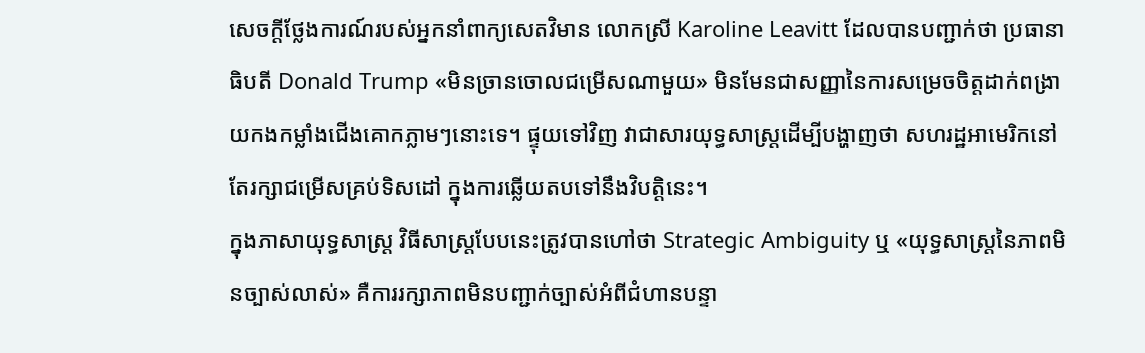សេចក្តីថ្លែងការណ៍របស់អ្នកនាំពាក្យសេតវិមាន លោកស្រី Karoline Leavitt ដែលបានបញ្ជាក់ថា ប្រធានាធិបតី Donald Trump «មិនច្រានចោលជម្រើសណាមួយ» មិនមែនជាសញ្ញានៃការសម្រេចចិត្តដាក់ពង្រាយកងកម្លាំងជើងគោកភ្លាមៗនោះទេ។ ផ្ទុយទៅវិញ វាជាសារយុទ្ធសាស្ត្រដើម្បីបង្ហាញថា សហរដ្ឋអាមេរិកនៅតែរក្សាជម្រើសគ្រប់ទិសដៅ ក្នុងការឆ្លើយតបទៅនឹងវិបត្តិនេះ។
ក្នុងភាសាយុទ្ធសាស្ត្រ វិធីសាស្ត្របែបនេះត្រូវបានហៅថា Strategic Ambiguity ឬ «យុទ្ធសាស្ត្រនៃភាពមិនច្បាស់លាស់» គឺការរក្សាភាពមិនបញ្ជាក់ច្បាស់អំពីជំហានបន្ទា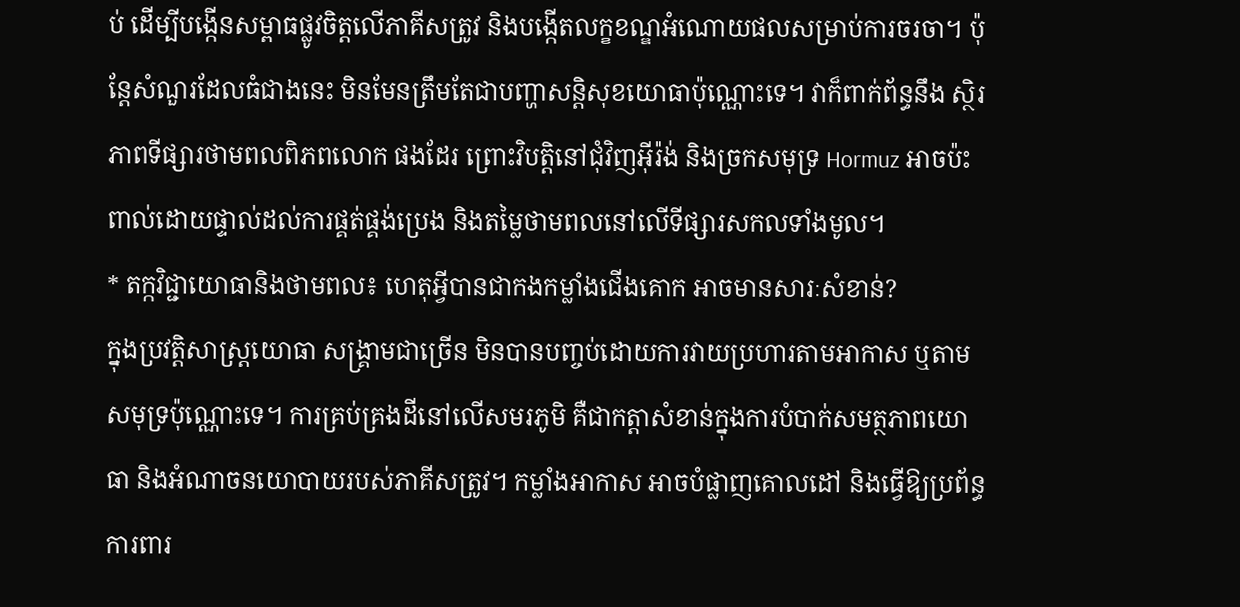ប់ ដើម្បីបង្កើនសម្ពាធផ្លូវចិត្តលើភាគីសត្រូវ និងបង្កើតលក្ខខណ្ឌអំណោយផលសម្រាប់ការចរចា។ ប៉ុន្តែសំណួរដែលធំជាងនេះ មិនមែនត្រឹមតែជាបញ្ហាសន្តិសុខយោធាប៉ុណ្ណោះទេ។ វាក៏ពាក់ព័ន្ធនឹង ស្ថិរភាពទីផ្សារថាមពលពិភពលោក ផងដែរ ព្រោះវិបត្តិនៅជុំវិញអ៊ីរ៉ង់ និងច្រកសមុទ្រ Hormuz អាចប៉ះពាល់ដោយផ្ទាល់ដល់ការផ្គត់ផ្គង់ប្រេង និងតម្លៃថាមពលនៅលើទីផ្សារសកលទាំងមូល។
* តក្កវិជ្ជាយោធានិងថាមពល៖ ហេតុអ្វីបានជាកងកម្លាំងជើងគោក អាចមានសារៈសំខាន់?
ក្នុងប្រវត្តិសាស្ត្រយោធា សង្គ្រាមជាច្រើន មិនបានបញ្ចប់ដោយការវាយប្រហារតាមអាកាស ឬតាមសមុទ្រប៉ុណ្ណោះទេ។ ការគ្រប់គ្រងដីនៅលើសមរភូមិ គឺជាកត្តាសំខាន់ក្នុងការបំបាក់សមត្ថភាពយោធា និងអំណាចនយោបាយរបស់ភាគីសត្រូវ។ កម្លាំងអាកាស អាចបំផ្លាញគោលដៅ និងធ្វើឱ្យប្រព័ន្ធការពារ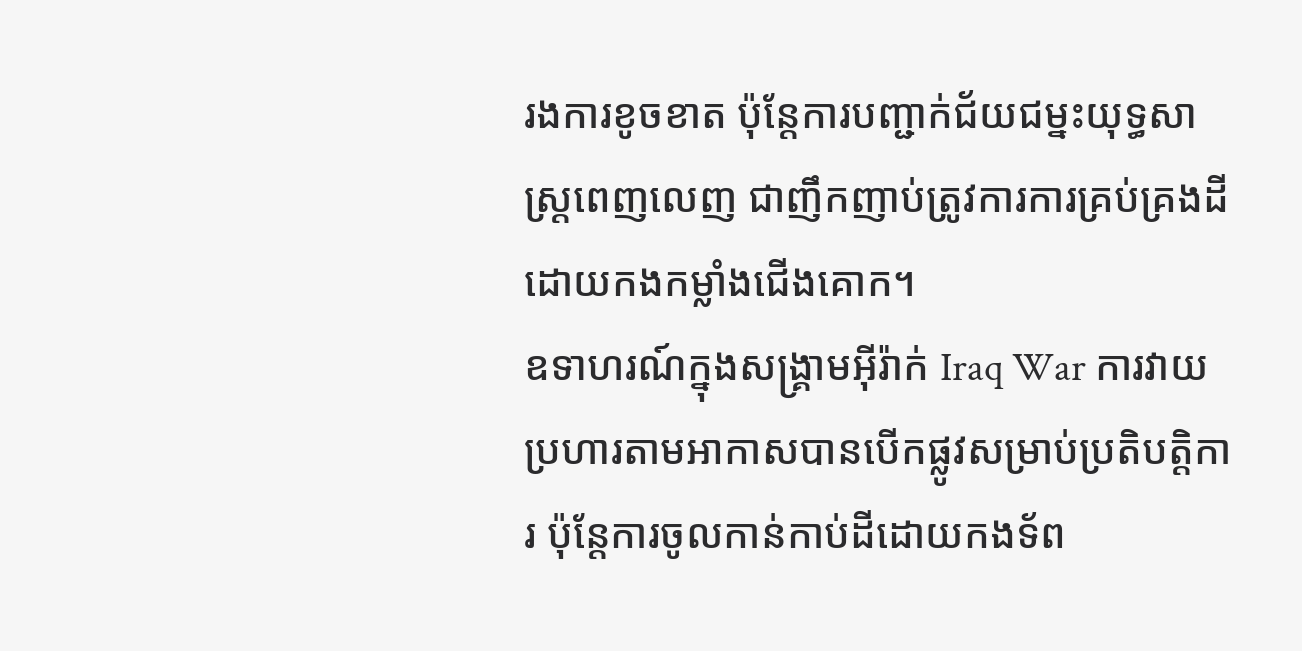រងការខូចខាត ប៉ុន្តែការបញ្ជាក់ជ័យជម្នះយុទ្ធសាស្ត្រពេញលេញ ជាញឹកញាប់ត្រូវការការគ្រប់គ្រងដីដោយកងកម្លាំងជើងគោក។
ឧទាហរណ៍ក្នុងសង្គ្រាមអ៊ីរ៉ាក់ Iraq War ការវាយប្រហារតាមអាកាសបានបើកផ្លូវសម្រាប់ប្រតិបត្តិការ ប៉ុន្តែការចូលកាន់កាប់ដីដោយកងទ័ព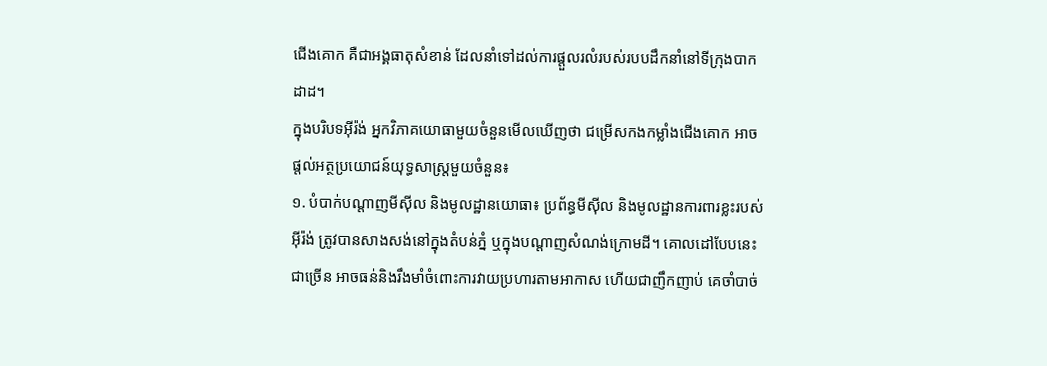ជើងគោក គឺជាអង្គធាតុសំខាន់ ដែលនាំទៅដល់ការផ្តួលរលំរបស់របបដឹកនាំនៅទីក្រុងបាកដាដ។
ក្នុងបរិបទអ៊ីរ៉ង់ អ្នកវិភាគយោធាមួយចំនួនមើលឃើញថា ជម្រើសកងកម្លាំងជើងគោក អាចផ្តល់អត្ថប្រយោជន៍យុទ្ធសាស្ត្រមួយចំនួន៖
១. បំបាក់បណ្តាញមីស៊ីល និងមូលដ្ឋានយោធា៖ ប្រព័ន្ធមីស៊ីល និងមូលដ្ឋានការពារខ្លះរបស់អ៊ីរ៉ង់ ត្រូវបានសាងសង់នៅក្នុងតំបន់ភ្នំ ឬក្នុងបណ្តាញសំណង់ក្រោមដី។ គោលដៅបែបនេះជាច្រើន អាចធន់និងរឹងមាំចំពោះការវាយប្រហារតាមអាកាស ហើយជាញឹកញាប់ គេចាំបាច់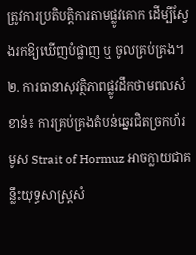ត្រូវការប្រតិបត្តិការតាមផ្លូវគោក ដើម្បីស្វែងរកឱ្យឃើញបំផ្លាញ ឬ ចូលគ្រប់គ្រង។
២. ការធានាសុវត្ថិភាពផ្លូវដឹកថាមពលសំខាន់៖ ការគ្រប់គ្រងតំបន់ឆ្នេរជិតច្រកហ័រមូស Strait of Hormuz អាចក្លាយជាគន្លឹះយុទ្ធសាស្ត្រសំ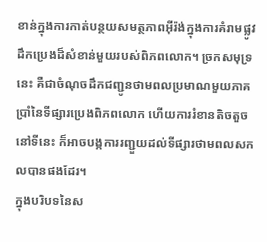ខាន់ក្នុងការកាត់បន្ថយសមត្ថភាពអ៊ីរ៉ង់ក្នុងការគំរាមផ្លូវដឹកប្រេងដ៏សំខាន់មួយរបស់ពិភពលោក។ ច្រកសមុទ្រនេះ គឺជាចំណុចដឹកជញ្ជូនថាមពលប្រមាណមួយភាគប្រាំនៃទីផ្សារប្រេងពិភពលោក ហើយការរំខានតិចតួចនៅទីនេះ ក៏អាចបង្កការរញ្ជួយដល់ទីផ្សារថាមពលសកលបានផងដែរ។
ក្នុងបរិបទនៃស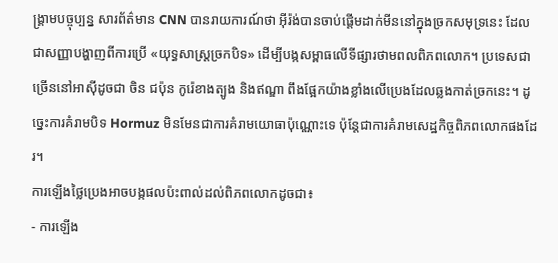ង្គ្រាមបច្ចុប្បន្ន សារព័ត៌មាន CNN បានរាយការណ៍ថា អ៊ីរ៉ង់បានចាប់ផ្តើមដាក់មីននៅក្នុងច្រកសមុទ្រនេះ ដែលជាសញ្ញាបង្ហាញពីការប្រើ «យុទ្ធសាស្ត្រច្រកបិទ» ដើម្បីបង្កសម្ពាធលើទីផ្សារថាមពលពិភពលោក។ ប្រទេសជាច្រើននៅអាស៊ីដូចជា ចិន ជប៉ុន កូរ៉េខាងត្បូង និងឥណ្ឌា ពឹងផ្អែកយ៉ាងខ្លាំងលើប្រេងដែលឆ្លងកាត់ច្រកនេះ។ ដូច្នេះការគំរាមបិទ Hormuz មិនមែនជាការគំរាមយោធាប៉ុណ្ណោះទេ ប៉ុន្តែជាការគំរាមសេដ្ឋកិច្ចពិភពលោកផងដែរ។
ការឡើងថ្លៃប្រេងអាចបង្កផលប៉ះពាល់ដល់ពិភពលោកដូចជា៖
- ការឡើង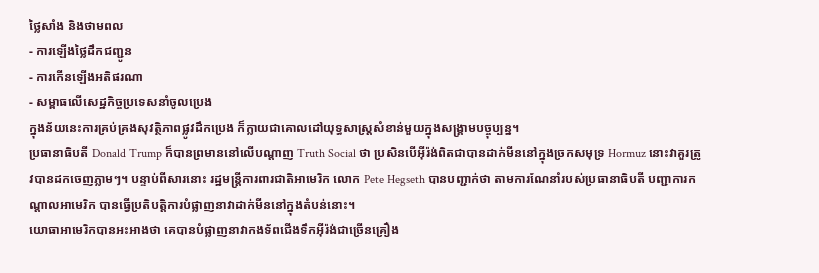ថ្លៃសាំង និងថាមពល
- ការឡើងថ្លៃដឹកជញ្ជូន
- ការកើនឡើងអតិផរណា
- សម្ពាធលើសេដ្ឋកិច្ចប្រទេសនាំចូលប្រេង
ក្នុងន័យនេះការគ្រប់គ្រងសុវត្ថិភាពផ្លូវដឹកប្រេង ក៏ក្លាយជាគោលដៅយុទ្ធសាស្ត្រសំខាន់មួយក្នុងសង្គ្រាមបច្ចុប្បន្ន។
ប្រធានាធិបតី Donald Trump ក៏បានព្រមាននៅលើបណ្ដាញ Truth Social ថា ប្រសិនបើអ៊ីរ៉ង់ពិតជាបានដាក់មីននៅក្នុងច្រកសមុទ្រ Hormuz នោះវាគួរត្រូវបានដកចេញភ្លាមៗ។ បន្ទាប់ពីសារនោះ រដ្ឋមន្ត្រីការពារជាតិអាមេរិក លោក Pete Hegseth បានបញ្ជាក់ថា តាមការណែនាំរបស់ប្រធានាធិបតី បញ្ជាការកណ្តាលអាមេរិក បានធ្វើប្រតិបត្តិការបំផ្លាញនាវាដាក់មីននៅក្នុងតំបន់នោះ។
យោធាអាមេរិកបានអះអាងថា គេបានបំផ្លាញនាវាកងទ័ពជើងទឹកអ៊ីរ៉ង់ជាច្រើនគ្រឿង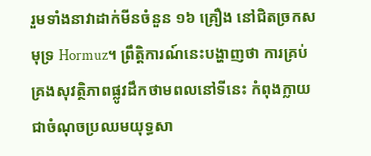រួមទាំងនាវាដាក់មីនចំនួន ១៦ គ្រឿង នៅជិតច្រកសមុទ្រ Hormuz។ ព្រឹត្តិការណ៍នេះបង្ហាញថា ការគ្រប់គ្រងសុវត្ថិភាពផ្លូវដឹកថាមពលនៅទីនេះ កំពុងក្លាយជាចំណុចប្រឈមយុទ្ធសា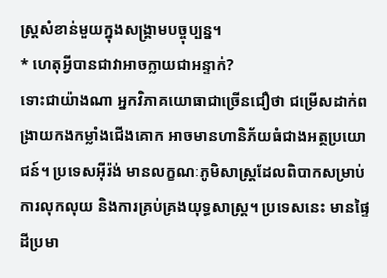ស្ត្រសំខាន់មួយក្នុងសង្គ្រាមបច្ចុប្បន្ន។
* ហេតុអ្វីបានជាវាអាចក្លាយជាអន្ទាក់?
ទោះជាយ៉ាងណា អ្នកវិភាគយោធាជាច្រើនជឿថា ជម្រើសដាក់ពង្រាយកងកម្លាំងជើងគោក អាចមានហានិភ័យធំជាងអត្ថប្រយោជន៍។ ប្រទេសអ៊ីរ៉ង់ មានលក្ខណៈភូមិសាស្ត្រដែលពិបាកសម្រាប់ការលុកលុយ និងការគ្រប់គ្រងយុទ្ធសាស្ត្រ។ ប្រទេសនេះ មានផ្ទៃដីប្រមា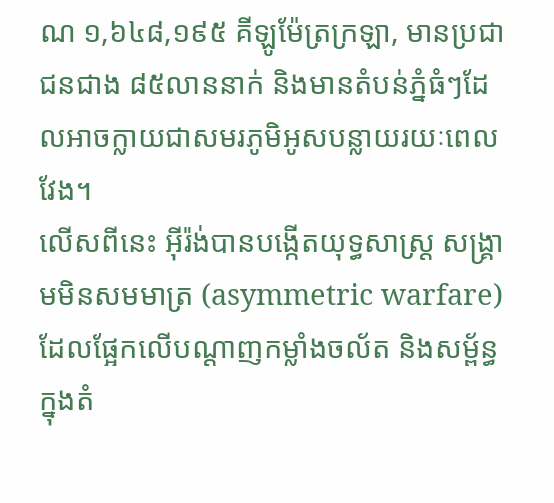ណ ១,៦៤៨,១៩៥ គីឡូម៉ែត្រក្រឡា, មានប្រជាជនជាង ៨៥លាននាក់ និងមានតំបន់ភ្នំធំៗដែលអាចក្លាយជាសមរភូមិអូសបន្លាយរយៈពេលវែង។
លើសពីនេះ អ៊ីរ៉ង់បានបង្កើតយុទ្ធសាស្ត្រ សង្គ្រាមមិនសមមាត្រ (asymmetric warfare) ដែលផ្អែកលើបណ្តាញកម្លាំងចល័ត និងសម្ព័ន្ធក្នុងតំ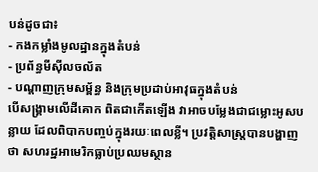បន់ដូចជា៖
- កងកម្លាំងមូលដ្ឋានក្នុងតំបន់
- ប្រព័ន្ធមីស៊ីលចល័ត
- បណ្តាញក្រុមសម្ព័ន្ធ និងក្រុមប្រដាប់អាវុធក្នុងតំបន់
បើសង្គ្រាមលើដីគោក ពិតជាកើតឡើង វាអាចបម្លែងជាជម្លោះអូសបន្លាយ ដែលពិបាកបញ្ចប់ក្នុងរយៈពេលខ្លី។ ប្រវត្តិសាស្ត្របានបង្ហាញថា សហរដ្ឋអាមេរិកធ្លាប់ប្រឈមស្ថាន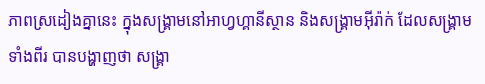ភាពស្រដៀងគ្នានេះ ក្នុងសង្គ្រាមនៅអាហ្វហ្គានីស្ថាន និងសង្គ្រាមអ៊ីរ៉ាក់ ដែលសង្គ្រាមទាំងពីរ បានបង្ហាញថា សង្គ្រា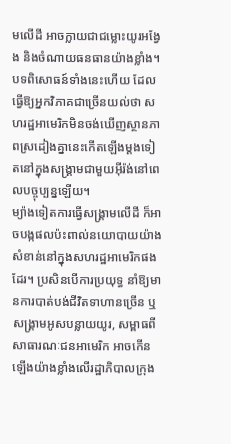មលើដី អាចក្លាយជាជម្លោះយូរអង្វែង និងចំណាយធនធានយ៉ាងខ្លាំង។ បទពិសោធន៍ទាំងនេះហើយ ដែលធ្វើឱ្យអ្នកវិភាគជាច្រើនយល់ថា សហរដ្ឋអាមេរិកមិនចង់ឃើញស្ថានភាពស្រដៀងគ្នានេះកើតឡើងម្តងទៀតនៅក្នុងសង្គ្រាមជាមួយអ៊ីរ៉ង់នៅពេលបច្ចុប្បន្នឡើយ។
ម្យ៉ាងទៀតការធ្វើសង្គ្រាមលើដី ក៏អាចបង្កផលប៉ះពាល់នយោបាយយ៉ាងសំខាន់នៅក្នុងសហរដ្ឋអាមេរិកផងដែរ។ ប្រសិនបើការប្រយុទ្ធ នាំឱ្យមានការបាត់បង់ជីវិតទាហានច្រើន ឬសង្គ្រាមអូសបន្លាយយូរ, សម្ពាធពីសាធារណៈជនអាមេរិក អាចកើនឡើងយ៉ាងខ្លាំងលើរដ្ឋាភិបាលក្រុង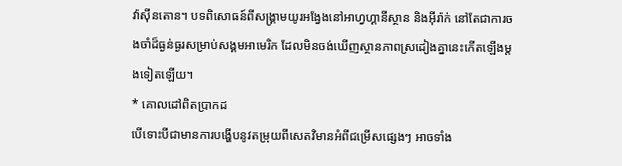វ៉ាស៊ីនតោន។ បទពិសោធន៍ពីសង្គ្រាមយូរអង្វែងនៅអាហ្វហ្គានីស្ថាន និងអ៊ីរ៉ាក់ នៅតែជាការចងចាំដ៏ធ្ងន់ធ្ងរសម្រាប់សង្គមអាមេរិក ដែលមិនចង់ឃើញស្ថានភាពស្រដៀងគ្នានេះកើតឡើងម្តងទៀតឡើយ។
* គោលដៅពិតប្រាកដ
បើទោះបីជាមានការបង្ហើបនូវតម្រុយពីសេតវិមានអំពីជម្រើសផ្សេងៗ អាចទាំង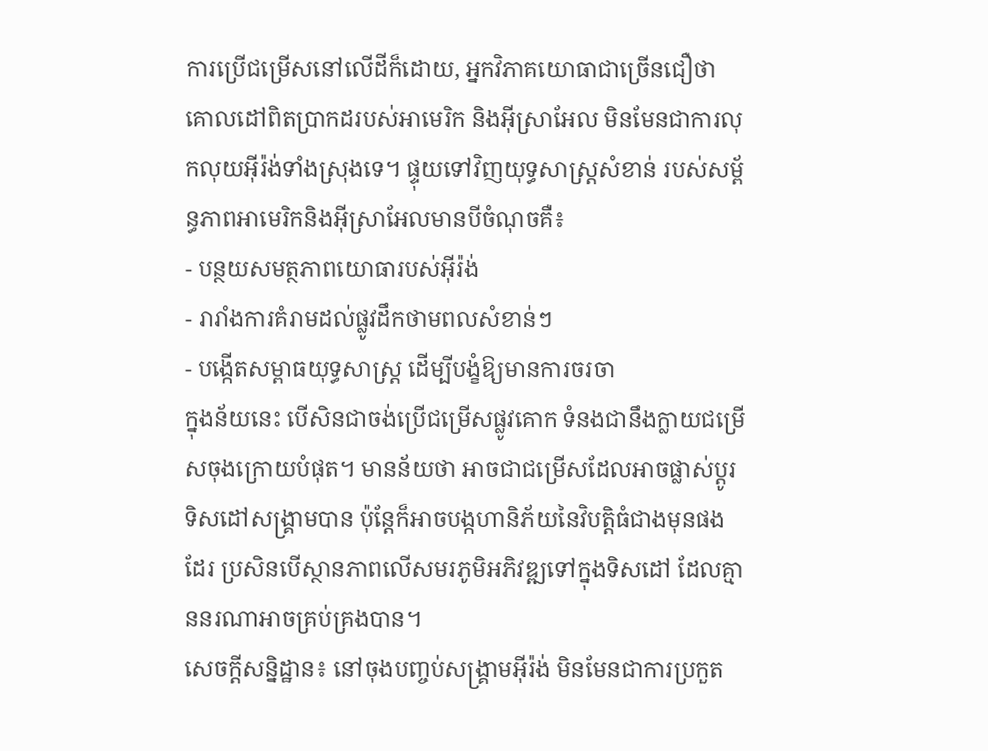ការប្រើជម្រើសនៅលើដីក៏ដោយ, អ្នកវិភាគយោធាជាច្រើនជឿថា គោលដៅពិតប្រាកដរបស់អាមេរិក និងអ៊ីស្រាអែល មិនមែនជាការលុកលុយអ៊ីរ៉ង់ទាំងស្រុងទេ។ ផ្ទុយទៅវិញយុទ្ធសាស្ត្រសំខាន់ របស់សម្ព័ន្ធភាពអាមេរិកនិងអ៊ីស្រាអែលមានបីចំណុចគឺ៖
- បន្ថយសមត្ថភាពយោធារបស់អ៊ីរ៉ង់
- រារាំងការគំរាមដល់ផ្លូវដឹកថាមពលសំខាន់ៗ
- បង្កើតសម្ពាធយុទ្ធសាស្ត្រ ដើម្បីបង្ខំឱ្យមានការចរចា
ក្នុងន័យនេះ បើសិនជាចង់ប្រើជម្រើសផ្លូវគោក ទំនងជានឹងក្លាយជម្រើសចុងក្រោយបំផុត។ មានន័យថា អាចជាជម្រើសដែលអាចផ្លាស់ប្តូរទិសដៅសង្គ្រាមបាន ប៉ុន្តែក៏អាចបង្កហានិភ័យនៃវិបត្តិធំជាងមុនផងដែរ ប្រសិនបើស្ថានភាពលើសមរភូមិអភិវឌ្ឍទៅក្នុងទិសដៅ ដែលគ្មាននរណាអាចគ្រប់គ្រងបាន។
សេចក្ដីសន្និដ្ឋាន៖ នៅចុងបញ្ចប់សង្គ្រាមអ៊ីរ៉ង់ មិនមែនជាការប្រកួត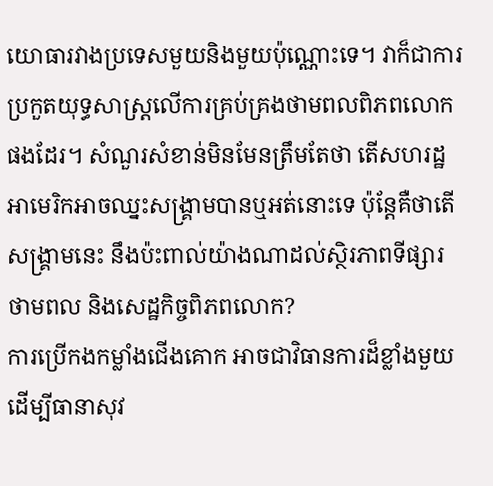យោធារវាងប្រទេសមួយនិងមួយប៉ុណ្ណោះទេ។ វាក៏ជាការប្រកួតយុទ្ធសាស្ត្រលើការគ្រប់គ្រងថាមពលពិភពលោកផងដែរ។ សំណួរសំខាន់មិនមែនត្រឹមតែថា តើសហរដ្ឋអាមេរិកអាចឈ្នះសង្គ្រាមបានឬអត់នោះទេ ប៉ុន្តែគឺថាតើសង្គ្រាមនេះ នឹងប៉ះពាល់យ៉ាងណាដល់ស្ថិរភាពទីផ្សារថាមពល និងសេដ្ឋកិច្ចពិភពលោក?
ការប្រើកងកម្លាំងជើងគោក អាចជាវិធានការដ៏ខ្លាំងមួយ ដើម្បីធានាសុវ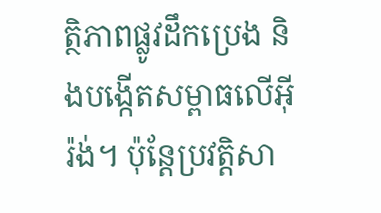ត្ថិភាពផ្លូវដឹកប្រេង និងបង្កើតសម្ពាធលើអ៊ីរ៉ង់។ ប៉ុន្តែប្រវត្តិសា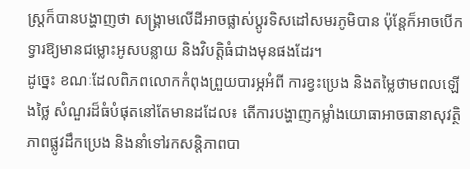ស្ត្រក៏បានបង្ហាញថា សង្គ្រាមលើដីអាចផ្លាស់ប្តូរទិសដៅសមរភូមិបាន ប៉ុន្តែក៏អាចបើកទ្វារឱ្យមានជម្លោះអូសបន្លាយ និងវិបត្តិធំជាងមុនផងដែរ។
ដូច្នេះ ខណៈដែលពិភពលោកកំពុងព្រួយបារម្ភអំពី ការខ្វះប្រេង និងតម្លៃថាមពលឡើងថ្លៃ សំណួរដ៏ធំបំផុតនៅតែមានដដែល៖ តើការបង្ហាញកម្លាំងយោធាអាចធានាសុវត្ថិភាពផ្លូវដឹកប្រេង និងនាំទៅរកសន្តិភាពបា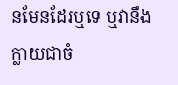នមែនដែរឬទេ ឬវានឹងក្លាយជាចំ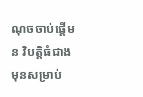ណុចចាប់ផ្តើមន វិបត្តិធំជាងមុនសម្រាប់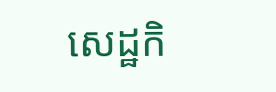សេដ្ឋកិ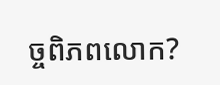ច្ចពិភពលោក?